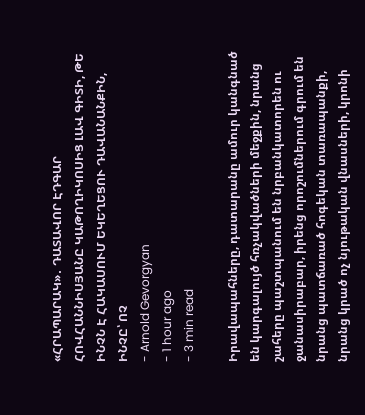«ՀՐԱՊԱՐԱԿ»․ ԴԱՏԱՎՈՐ ԷԴԳԱՐ ՀՈՎՀԱՆՆԻՍՅԱՆԸ ԿԱԹՈՂԻԿՈՍԻՑ ԼԱՎ ԳԻՏԻ, ԹԵ ԻՆՉՆ Է ՀԱԿԱՍՈՒՄ ԵԿԵՂԵՑՈՒ ԴԱՎԱՆԱՆՔԻՆ, ԻՆՉԸ՝ ՈՉ
- Arnold Gevorgyan
- 1 hour ago
- 3 min read

Իրավապահները, դատարանը ամուր կանգնած են կարգալույծ հռչակվածների մեջքին, նրանց շահերը պաշտպանում են նրբանկատորեն ու ջանասիրաբար, իրենց որոշումներում գրում են նրանց պատճառած հոգեկան տառապանքի, նրանց կրած ոչ նյութական վնասների, կրոնի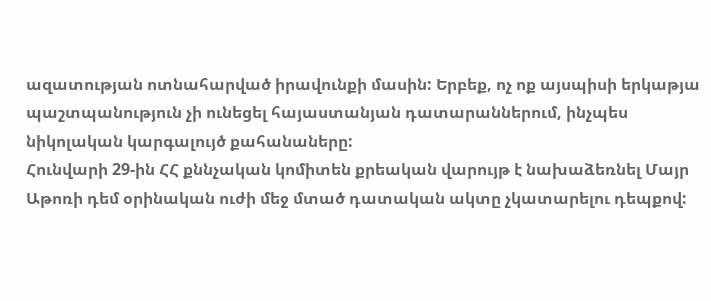ազատության ոտնահարված իրավունքի մասին: Երբեք, ոչ ոք այսպիսի երկաթյա պաշտպանություն չի ունեցել հայաստանյան դատարաններում, ինչպես նիկոլական կարգալույծ քահանաները:
Հունվարի 29-ին ՀՀ քննչական կոմիտեն քրեական վարույթ է նախաձեռնել Մայր Աթոռի դեմ օրինական ուժի մեջ մտած դատական ակտը չկատարելու դեպքով: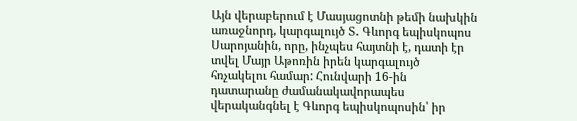Այն վերաբերում է Մասյացոտնի թեմի նախկին առաջնորդ, կարգալույծ Տ․ Գևորգ եպիսկոպոս Սարոյանին, որը, ինչպես հայտնի է, դատի էր տվել Մայր Աթոռին իրեն կարգալույծ հռչակելու համար: Հունվարի 16-ին դատարանը ժամանակավորապես վերականգնել է Գևորգ եպիսկոպոսին՝ իր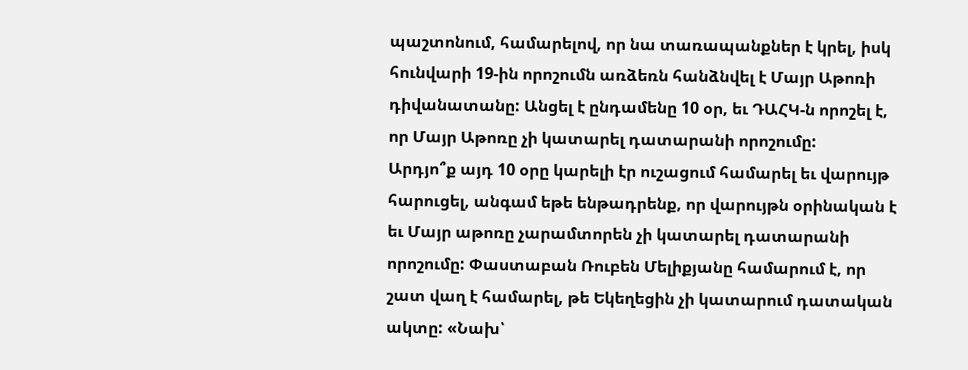պաշտոնում, համարելով, որ նա տառապանքներ է կրել, իսկ հունվարի 19-ին որոշումն առձեռն հանձնվել է Մայր Աթոռի դիվանատանը: Անցել է ընդամենը 10 օր, եւ ԴԱՀԿ-ն որոշել է, որ Մայր Աթոռը չի կատարել դատարանի որոշումը:
Արդյո՞ք այդ 10 օրը կարելի էր ուշացում համարել եւ վարույթ հարուցել, անգամ եթե ենթադրենք, որ վարույթն օրինական է եւ Մայր աթոռը չարամտորեն չի կատարել դատարանի որոշումը: Փաստաբան Ռուբեն Մելիքյանը համարում է, որ շատ վաղ է համարել, թե Եկեղեցին չի կատարում դատական ակտը: «Նախ՝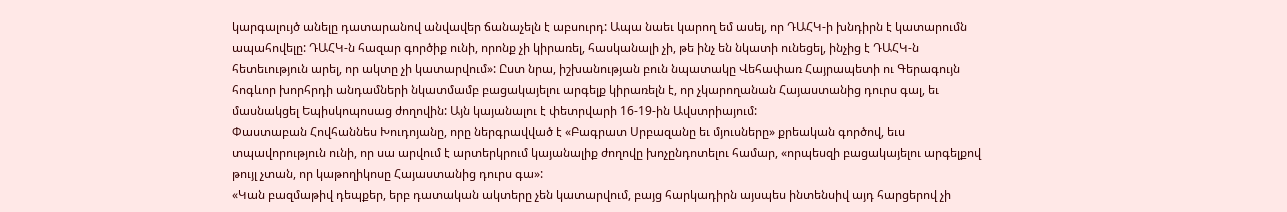կարգալույծ անելը դատարանով անվավեր ճանաչելն է աբսուրդ: Ապա նաեւ կարող եմ ասել, որ ԴԱՀԿ-ի խնդիրն է կատարումն ապահովելը: ԴԱՀԿ-ն հազար գործիք ունի, որոնք չի կիրառել, հասկանալի չի, թե ինչ են նկատի ունեցել, ինչից է ԴԱՀԿ-ն հետեւություն արել, որ ակտը չի կատարվում»: Ըստ նրա, իշխանության բուն նպատակը Վեհափառ Հայրապետի ու Գերագույն հոգևոր խորհրդի անդամների նկատմամբ բացակայելու արգելք կիրառելն է, որ չկարողանան Հայաստանից դուրս գալ, եւ մասնակցել Եպիսկոպոսաց ժողովին: Այն կայանալու է փետրվարի 16-19-ին Ավստրիայում:
Փաստաբան Հովհաննես Խուդոյանը, որը ներգրավված է «Բագրատ Սրբազանը եւ մյուսները» քրեական գործով, եւս տպավորություն ունի, որ սա արվում է արտերկրում կայանալիք ժողովը խոչընդոտելու համար, «որպեսզի բացակայելու արգելքով թույլ չտան, որ կաթողիկոսը Հայաստանից դուրս գա»:
«Կան բազմաթիվ դեպքեր, երբ դատական ակտերը չեն կատարվում, բայց հարկադիրն այսպես ինտենսիվ այդ հարցերով չի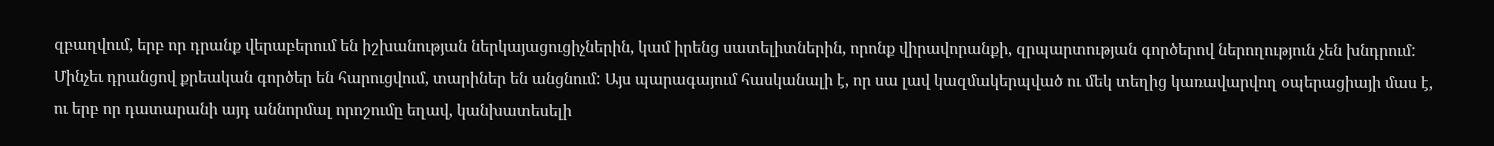զբաղվում, երբ որ դրանք վերաբերում են իշխանության ներկայացուցիչներին, կամ իրենց սատելիտներին, որոնք վիրավորանքի, զրպարտության գործերով ներողություն չեն խնդրում: Մինչեւ դրանցով քրեական գործեր են հարուցվում, տարիներ են անցնում: Այս պարագայում հասկանալի է, որ սա լավ կազմակերպված ու մեկ տեղից կառավարվող օպերացիայի մաս է, ու երբ որ դատարանի այդ աննորմալ որոշումը եղավ, կանխատեսելի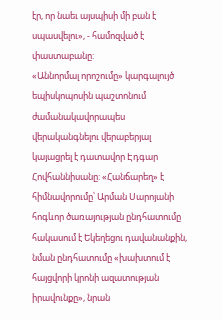էր, որ նաեւ այսպիսի մի բան է սպասվելու», - համոզված է փաստաբանը:
«Աննորմալ որոշումը» կարգալույծ եպիսկոպոսին պաշտոնում ժամանակավորապես վերականգնելու վերաբերյալ կայացրել է դատավոր Էդգար Հովհաննիսանը: «Հանճարեղ» է հիմնավորումը՝ Արման Սարոյանի հոգևոր ծառայության ընդհատումը հակասում է Եկեղեցու դավանանքին, նման ընդհատումը «խախտում է հայցվորի կրոնի ազատության իրավունքը», նրան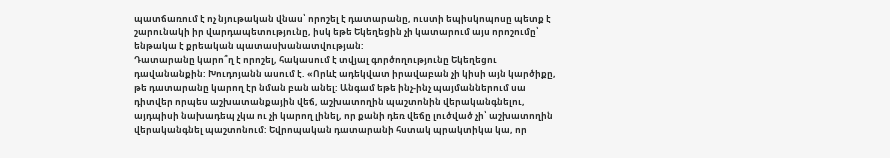պատճառում է ոչ նյութական վնաս՝ որոշել է դատարանը, ուստի եպիսկոպոսը պետք է շարունակի իր վարդապետությունը, իսկ եթե Եկեղեցին չի կատարում այս որոշումը՝ ենթակա է քրեական պատասխանատվության:
Դատարանը կարո՞ղ է որոշել, հակասում է տվյալ գործողությունը Եկեղեցու դավանանքին: Խուդոյանն ասում է. «Որևէ ադեկվատ իրավաբան չի կիսի այն կարծիքը, թե դատարանը կարող էր նման բան անել: Անգամ եթե ինչ-ինչ պայմաններում սա դիտվեր որպես աշխատանքային վեճ, աշխատողին պաշտոնին վերականգնելու, այդպիսի նախադեպ չկա ու չի կարող լինել, որ քանի դեռ վեճը լուծված չի՝ աշխատողին վերականգնել պաշտոնում: Եվրոպական դատարանի հստակ պրակտիկա կա, որ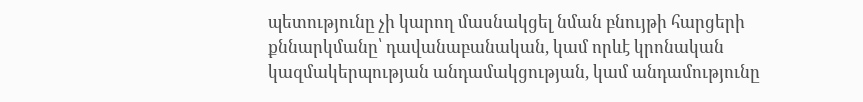պետությունը չի կարող մասնակցել նման բնույթի հարցերի քննարկմանը՝ դավանաբանական, կամ որևէ կրոնական կազմակերպության անդամակցության, կամ անդամությունը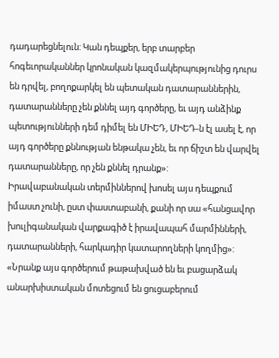դադարեցնելուն: Կան դեպքեր, երբ տարբեր հոգեւորականներ կրոնական կազմակերպությունից դուրս են դրվել, բողոքարկել են պետական դատարաններին, դատարանները չեն քննել այդ գործերը, եւ այդ անձինք պետությունների դեմ դիմել են ՄԻԵԴ, ՄԻԵԴ-ն էլ ասել է, որ այդ գործերը քննության ենթակա չեն, եւ որ ճիշտ են վարվել դատարանները, որ չեն քննել դրանք»:
Իրավաբանական տերմիններով խոսել այս դեպքում իմաստ չունի, ըստ փաստաբանի, քանի որ սա «հանցավոր խուլիգանական վարքագիծ է իրավապահ մարմինների, դատարանների, հարկադիր կատարողների կողմից»: «Նրանք այս գործերում թաթախված են եւ բացարձակ անարխիստական մոտեցում են ցուցաբերում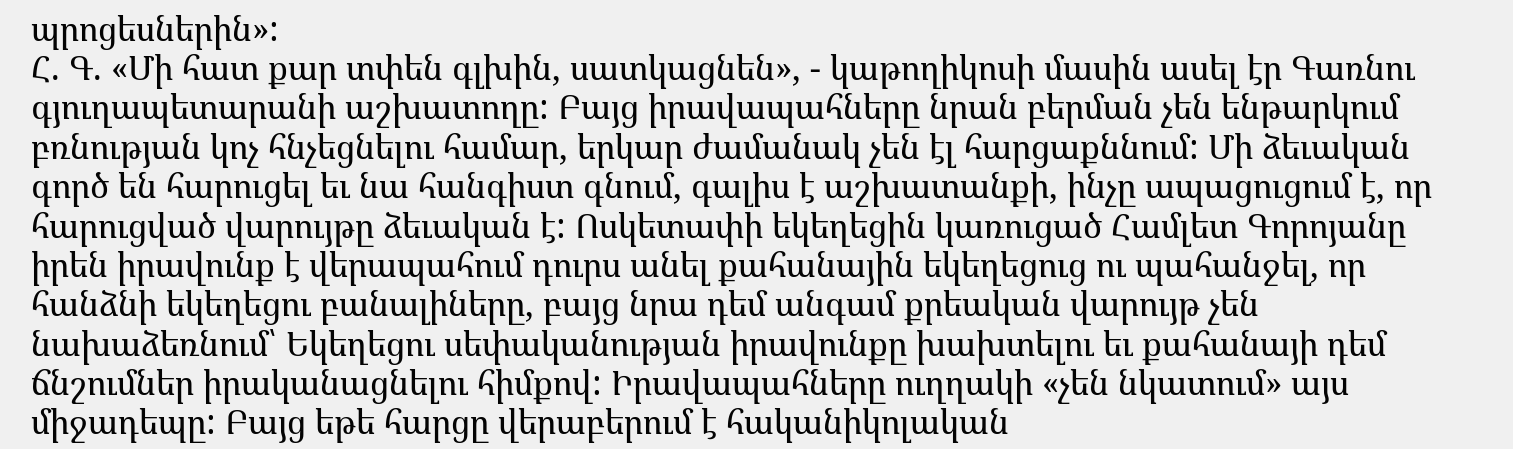պրոցեսներին»:
Հ. Գ. «Մի հատ քար տփեն գլխին, սատկացնեն», - կաթողիկոսի մասին ասել էր Գառնու գյուղապետարանի աշխատողը: Բայց իրավապահները նրան բերման չեն ենթարկում բռնության կոչ հնչեցնելու համար, երկար ժամանակ չեն էլ հարցաքննում: Մի ձեւական գործ են հարուցել եւ նա հանգիստ գնում, գալիս է աշխատանքի, ինչը ապացուցում է, որ հարուցված վարույթը ձեւական է: Ոսկետափի եկեղեցին կառուցած Համլետ Գորոյանը իրեն իրավունք է վերապահում դուրս անել քահանային եկեղեցուց ու պահանջել, որ հանձնի եկեղեցու բանալիները, բայց նրա դեմ անգամ քրեական վարույթ չեն նախաձեռնում՝ Եկեղեցու սեփականության իրավունքը խախտելու եւ քահանայի դեմ ճնշումներ իրականացնելու հիմքով: Իրավապահները ուղղակի «չեն նկատում» այս միջադեպը: Բայց եթե հարցը վերաբերում է հականիկոլական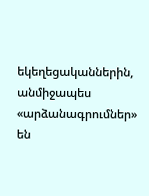եկեղեցականներին, անմիջապես «արձանագրումներ» են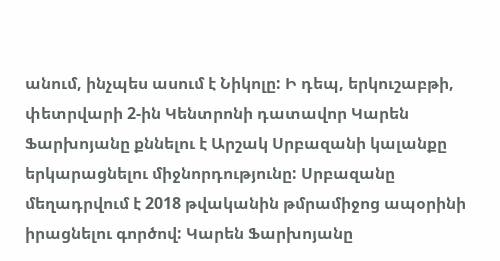անում, ինչպես ասում է Նիկոլը: Ի դեպ, երկուշաբթի, փետրվարի 2-ին Կենտրոնի դատավոր Կարեն Ֆարխոյանը քննելու է Արշակ Սրբազանի կալանքը երկարացնելու միջնորդությունը: Սրբազանը մեղադրվում է 2018 թվականին թմրամիջոց ապօրինի իրացնելու գործով: Կարեն Ֆարխոյանը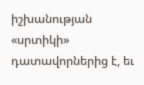իշխանության «սրտիկի» դատավորներից է, եւ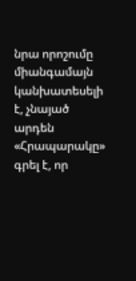նրա որոշումը միանգամայն կանխատեսելի է, չնայած արդեն «Հրապարակը» գրել է, որ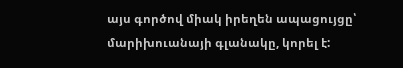այս գործով միակ իրեղեն ապացույցը՝ մարիխուանայի գլանակը, կորել է: